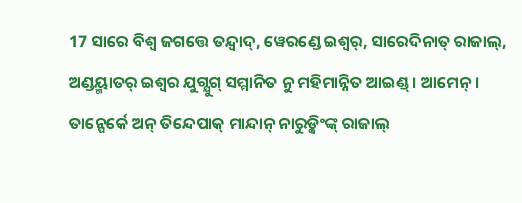17 ସାରେ ବିଶ୍ୱ ଜଗତ୍ତେ ତନ୍ଦ୍ୱାଦ୍, ୱେରଣ୍ଡେ ଇଶ୍ୱର୍, ସାରେଦିନାତ୍ ରାଜାଲ୍, ଅଣ୍ଡୟ୍ମାତର୍ ଇଶ୍ୱର ଯୁଗ୍ଯୁଗ୍ ସମ୍ମାନିତ ନୁ ମହିମାନ୍ନିତ ଆଇଣ୍ଡ୍ । ଆମେନ୍ ।
ତାନ୍ପେର୍କେ ଅନ୍ ତିନ୍ଦେପାକ୍ ମାନ୍ଦାନ୍ ନାରୁଡ଼୍କିଂଙ୍କ୍ ରାଜାଲ୍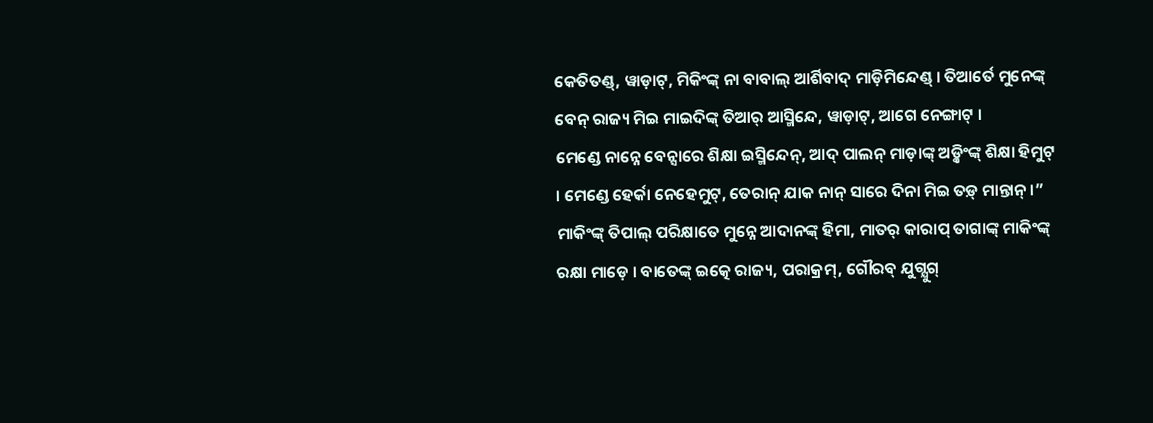କେତିତଣ୍ଡ୍, ୱାଡ଼ାଟ୍, ମିକିଂଙ୍କ୍ ନା ବାବାଲ୍ ଆର୍ଶିବାଦ୍ ମାଡ଼ିମିନ୍ଦେଣ୍ଡ୍ । ତିଆର୍ତେ ମୁନେଙ୍କ୍ ବେନ୍ ରାଜ୍ୟ ମିଇ ମାଇଦିଙ୍କ୍ ତିଆର୍ ଆସ୍ମିନ୍ଦେ, ୱାଡ଼ାଟ୍, ଆଗେ ନେଙ୍ଗାଟ୍ ।
ମେଣ୍ଡେ ନାନ୍ନେ ବେନ୍ସାରେ ଶିକ୍ଷା ଇସ୍ମିନ୍ଦେନ୍, ଆଦ୍ ପାଲନ୍ ମାଡ଼ାଙ୍କ୍ ଅଡ଼୍କିଂଙ୍କ୍ ଶିକ୍ଷା ହିମୁଟ୍ । ମେଣ୍ଡେ ହେର୍କା ନେହେମୁଟ୍, ତେରାନ୍ ଯାକ ନାନ୍ ସାରେ ଦିନା ମିଇ ତଡ଼୍ ମାନ୍ତାନ୍ ।”
ମାକିଂଙ୍କ୍ ତିପାଲ୍ ପରିକ୍ଷାତେ ମୁନ୍ନେ ଆଦାନଙ୍କ୍ ହିମା, ମାତର୍ କାରାପ୍ ତାଗାଙ୍କ୍ ମାକିଂଙ୍କ୍ ରକ୍ଷା ମାଡ଼େ । ବାତେଙ୍କ୍ ଇତ୍କେ ରାଜ୍ୟ, ପରାକ୍ରମ୍, ଗୌରବ୍ ଯୁଗ୍ଯୁଗ୍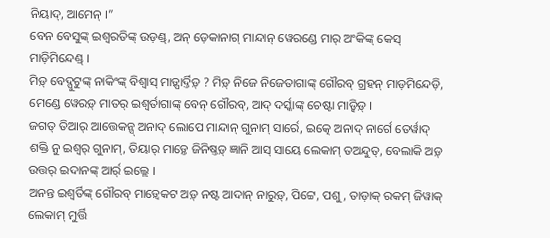ନିୟାଦ୍, ଆମେନ୍ ।”
ବେନ ବେସୁଙ୍କ୍ ଇଶ୍ୱରତିଙ୍କ୍ ଉଡ଼ଣ୍ଡ୍, ଅନ୍ ଡ଼େକାନାଗ୍ ମାନ୍ଦାନ୍ ୱେରଣ୍ଡେ ମାର୍ ଅଂକିଙ୍କ୍ କେସ୍ ମାଡ଼ିମିନ୍ଦେଣ୍ଡ୍ ।
ମିଡ଼୍ ବେଦ୍ପୁଟୁଙ୍କ୍ ନାକିଂଙ୍କ୍ ବିଶ୍ୱାସ୍ ମାଡ଼୍ପାର୍ଦ୍ତିଡ଼୍ ? ମିଡ଼୍ ନିଜେ ନିଜେତାଗାଙ୍କ୍ ଗୌରବ୍ ଗ୍ରହନ୍ ମାଡ଼ମିନ୍ଦେଡ଼ି, ମେଣ୍ଡେ ୱେରଡ଼୍ ମାତର୍ ଇଶ୍ୱର୍ତାଗାଙ୍କ୍ ବେନ୍ ଗୌରବ୍, ଆଦ୍ ଦର୍ସ୍କାଙ୍କ୍ ଚେଷ୍ଟା ମାଡ଼୍ୱିଡ଼୍ ।
ଜଗତ୍ ତିଆର୍ ଆତ୍ତେକନ୍ସ୍ ଅନାଦ୍ ଲୋପେ ମାନ୍ଦାନ୍ ଗୁନାମ୍ ସାର୍ରେ, ଇତ୍କେ ଅନାଦ୍ ନାର୍ଗେ ତେର୍ୱାଦ୍ ଶକ୍ତି ନୁ ଇଶ୍ୱର୍ ଗୁନାମ୍, ତିୟାର୍ ମାଡ଼୍ତେ ଜିନିଷ୍ତଡ଼୍ ଜ୍ଞାନି ଆସ୍ ସାୟେ ଲେକାମ୍ ତଅନ୍ଦୁତ୍, ବେଲାକି ଅଡ଼୍ ଉତ୍ତର୍ ଇଦାନଙ୍କ୍ ଆର୍ର୍ ଇଲ୍ଲେ ।
ଅନନ୍ତ ଇଶ୍ୱର୍ତିଙ୍କ୍ ଗୌରବ୍ ମାଡ଼୍ୱେକଟ ଅଡ଼୍ ନଷ୍ଟ ଆଦାନ୍ ନାରୁଡ଼୍, ପିଟ୍ଟେ, ପଶୁ, ତାଡ଼ାକ୍ ରକମ୍ ଜିୱାକ୍ ଲେକାମ୍ ମୁର୍ତ୍ତି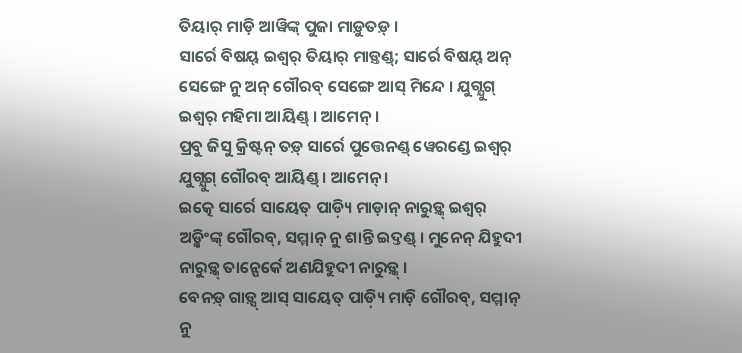ତିୟାର୍ ମାଡ଼ି ଆୱିଙ୍କ୍ ପୁଜା ମାଡ଼ୁତଡ଼୍ ।
ସାର୍ରେ ବିଷୟ୍ ଇଶ୍ୱର୍ ତିୟାର୍ ମାଡ଼୍ତଣ୍ଡ୍; ସାର୍ରେ ବିଷୟ୍ ଅନ୍ ସେଙ୍ଗେ ନୁ ଅନ୍ ଗୌରବ୍ ସେଙ୍ଗେ ଆସ୍ ମିନ୍ଦେ । ଯୁଗ୍ଯୁଗ୍ ଇଶ୍ୱର୍ ମହିମା ଆୟିଣ୍ଡ୍ । ଆମେନ୍ ।
ପ୍ରବୁ ଜିସୁ କ୍ରିଷ୍ଟନ୍ ତଡ଼୍ ସାର୍ରେ ପୁତ୍ତେନଣ୍ଡ୍ ୱେରଣ୍ଡେ ଇଶ୍ୱର୍ ଯୁଗ୍ଯୁଗ୍ ଗୌରବ୍ ଆୟିଣ୍ଡ୍ । ଆମେନ୍ ।
ଇତ୍କେ ସାର୍ରେ ସାୟେତ୍ ପାଡ଼୍ୟି ମାଡ଼ାନ୍ ନାରୁଡ଼୍କ୍ ଇଶ୍ୱର୍ ଅଡ଼୍କିଂଙ୍କ୍ ଗୌରବ୍, ସମ୍ମାନ୍ ନୁ ଶାନ୍ତି ଇଦ୍ତଣ୍ଡ୍ । ମୁନେନ୍ ଯିହୁଦୀ ନାରୁଡ଼୍କ୍ ତାନ୍ପେର୍କେ ଅଣଯିହୁଦୀ ନାରୁଡ଼୍କ୍ ।
ବେନଡ଼୍ ଗାଡ଼୍ସ୍ ଆସ୍ ସାୟେତ୍ ପାଡ଼୍ୟି ମାଡ଼ି ଗୌରବ୍, ସମ୍ମାନ୍ ନୁ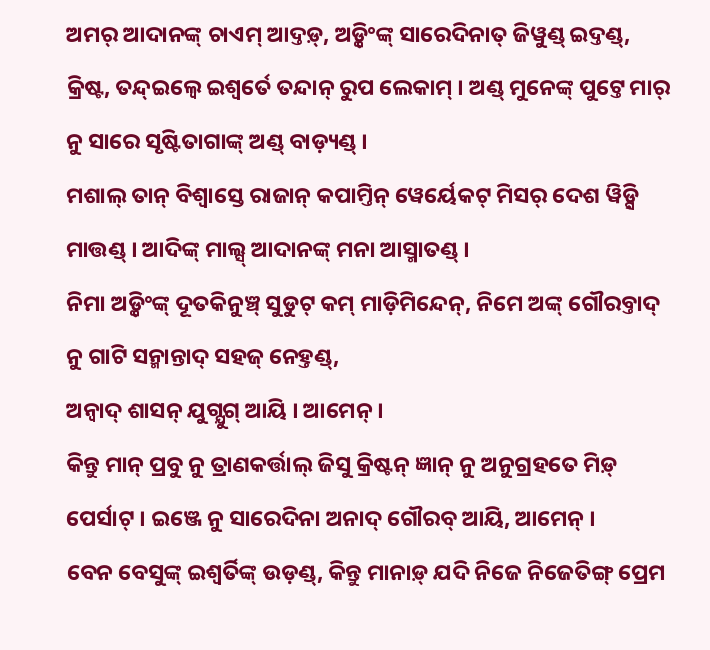ଅମର୍ ଆଦାନଙ୍କ୍ ଚାଏମ୍ ଆଦ୍ତଡ଼୍, ଅଡ଼୍କିଂଙ୍କ୍ ସାରେଦିନାତ୍ ଜିୱୁଣ୍ଡ୍ ଇଦ୍ତଣ୍ଡ୍,
କ୍ରିଷ୍ଟ, ତନ୍ଦ୍ଇଲ୍ୱେ ଇଶ୍ୱର୍ତେ ତନ୍ଦାନ୍ ରୁପ ଲେକାମ୍ । ଅଣ୍ଡ୍ ମୁନେଙ୍କ୍ ପୁଟ୍ତେ ମାର୍ ନୁ ସାରେ ସୃଷ୍ଟିତାଗାଙ୍କ୍ ଅଣ୍ଡ୍ ବାଡ଼୍ୟଣ୍ଡ୍ ।
ମଶାଲ୍ ତାନ୍ ବିଶ୍ୱାସ୍ତେ ରାଜାନ୍ କପାମ୍ତିନ୍ ୱେର୍ୟେକଟ୍ ମିସର୍ ଦେଶ ୱିଡ଼୍ସି ମାତ୍ତଣ୍ଡ୍ । ଆଦିଙ୍କ୍ ମାଲ୍ସ୍ ଆଦାନଙ୍କ୍ ମନା ଆସ୍ମାତଣ୍ଡ୍ ।
ନିମା ଅଡ଼୍କିଂଙ୍କ୍ ଦୂତକିନୁଞ୍ଚ୍ ସୁଡୁଟ୍ କମ୍ ମାଡ଼ିମିନ୍ଦେନ୍, ନିମେ ଅଙ୍କ୍ ଗୌରବ୍ତାଦ୍ ନୁ ଗାଟି ସନ୍ମାନ୍ତାଦ୍ ସହଜ୍ ନେହ୍ତଣ୍ଡ୍,
ଅନ୍ୱାଦ୍ ଶାସନ୍ ଯୁଗ୍ଯୁଗ୍ ଆୟି । ଆମେନ୍ ।
କିନ୍ତୁ ମାନ୍ ପ୍ରବୁ ନୁ ତ୍ରାଣକର୍ତ୍ତାଲ୍ ଜିସୁ କ୍ରିଷ୍ଟନ୍ ଜ୍ଞାନ୍ ନୁ ଅନୁଗ୍ରହତେ ମିଡ଼୍ ପେର୍ସାଟ୍ । ଇଞ୍ଜେ ନୁ ସାରେଦିନା ଅନାଦ୍ ଗୌରବ୍ ଆୟି, ଆମେନ୍ ।
ବେନ ବେସୁଙ୍କ୍ ଇଶ୍ୱର୍ତିଙ୍କ୍ ଉଡ଼ଣ୍ଡ୍, କିନ୍ତୁ ମାନାଡ଼୍ ଯଦି ନିଜେ ନିଜେତିଙ୍ଗ୍ ପ୍ରେମ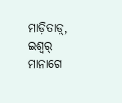ମାଡ଼ିତାଡ଼୍, ଇଶ୍ୱର୍ ମାନାଗେ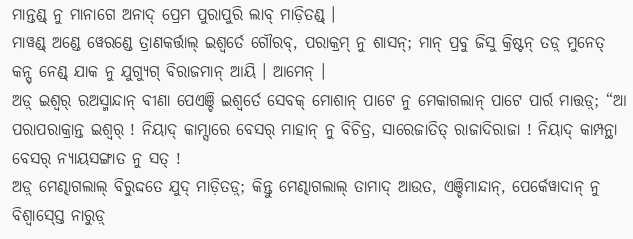ମାନ୍ତଣ୍ଡ୍ ନୁ ମାନାଗେ ଅନାଦ୍ ପ୍ରେମ ପୁରାପୁରି ଲାବ୍ ମାଡ଼ିତଣ୍ଡ୍ ।
ମାୱଣ୍ଡ୍ ଅଣ୍ଡେ ୱେରଣ୍ଡେ ତ୍ରାଣକର୍ତ୍ତାଲ୍ ଇଶ୍ୱର୍ତେ ଗୌରବ୍, ପରାକ୍ରମ୍ ନୁ ଶାସନ୍; ମାନ୍ ପ୍ରବୁ ଜିସୁ କ୍ରିଷ୍ଟନ୍ ତଡ଼୍ ମୁନେତ୍ କନ୍ସ୍ ନେଣ୍ଡ୍ ଯାକ ନୁ ଯୁଗ୍ଯୁଗ୍ ବିରାଜମାନ୍ ଆୟି । ଆମେନ୍ ।
ଅଡ଼୍ ଇଶ୍ୱର୍ ରଅସ୍ମାନ୍ଦାନ୍ ବୀଣା ପେଏଞ୍ଚି ଇଶ୍ୱର୍ତେ ସେବକ୍ ମୋଶାନ୍ ପାଟେ ନୁ ମେକାଗଲାନ୍ ପାଟେ ପାର୍ର ମାତ୍ତଡ଼୍; “ଆ ପରାପରାକ୍ରାନ୍ତ ଇଶ୍ୱର୍ ! ନିୟାଦ୍ କାମ୍ସାରେ ବେସର୍ ମାହାନ୍ ନୁ ବିଚିତ୍ର, ସାରେଜାତିତ୍ ରାଜାଦିରାଜା ! ନିୟାଦ୍ କାମ୍ପନ୍ଥା ବେସର୍ ନ୍ୟାୟସଙ୍ଗାତ ନୁ ସତ୍ !
ଅଡ଼୍ ମେଣ୍ଢାଗଲାଲ୍ ବିରୁଦ୍ଦତେ ଯୁଦ୍ ମାଡ଼ିତଡ଼୍; କିନ୍ତୁ ମେଣ୍ଢାଗଲାଲ୍ ତାମାଦ୍ ଆଉତ, ଏଞ୍ଚିମାନ୍ଦାନ୍, ପେର୍କେୱାଦାନ୍ ନୁ ବିଶ୍ୱାସ୍ସ୍ତେ ନାରୁଡ଼୍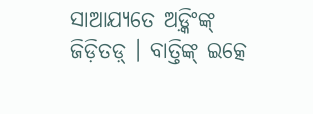ସାଆଯ୍ୟତେ ଅଡ଼୍କିଂଙ୍କ୍ ଜିଡ଼ିତଡ଼୍ । ବାତ୍ତିଙ୍କ୍ ଇତ୍କେ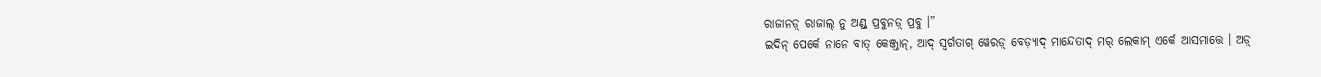ରାଜାନଡ଼୍ ରାଜାଲ୍ ନୁ ଅଣ୍ଡ୍ ପ୍ରବୁନଡ଼୍ ପ୍ରବୁ ।”
ଇଦିନ୍ ପେର୍କେ ନାନେ ବାତ୍ କେଞ୍ଜ୍ତାନ୍, ଆଦ୍ ସ୍ୱର୍ଗତାଗ୍ ୱେରଡ଼୍ ବେଡ଼୍ୟାଦ୍ ମାନ୍ଦେତାଦ୍ ମର୍ ଲେକାମ୍ ଏର୍କେ ଆସମାତ୍ତେ । ଅଡ଼୍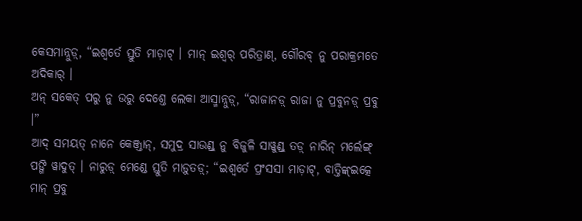କେସମାନ୍ନୁଡ଼୍, “ଇଶ୍ୱର୍ତେ ସ୍ତୁତି ମାଡ଼ାଟ୍ । ମାନ୍ ଇଶ୍ୱର୍ ପରିତ୍ରାଣ୍, ଗୌରବ୍ ନୁ ପରାକ୍ରମତେ ଅଦିକାର୍ ।
ଅନ୍ ସକେତ୍ ପରୁ ନୁ ଉରୁ ଦେଶ୍ତେ ଲେକା ଆସ୍ମାନ୍ନୁଡ଼୍, “ରାଜାନଡ଼୍ ରାଜା ନୁ ପ୍ରବୁନଡ଼୍ ପ୍ରବୁ ।”
ଆଦ୍ ସମୟତ୍ ନାନେ କେଞ୍ଜ୍ତାନ୍, ସମୁଦ୍ର ସାଉଣ୍ଡ୍ ନୁ ବିଜୁଳି ସାୱୁଣ୍ଡ୍ ତଡ଼୍ ନାରିନ୍ ମର୍ଲେଙ୍ଗ୍ ପଙ୍ଗି ୱାଦୁତ୍ । ନାରୁଡ଼୍ ମେଣ୍ଡେ ସ୍ତୁତି ମାଡ଼ୁତଡ଼୍; “ଇଶ୍ୱର୍ତେ ପ୍ରଂସସା ମାଡ଼ାଟ୍, ବାତ୍ତିଙ୍କ୍ଇତ୍କେ ମାନ୍ ପ୍ରବୁ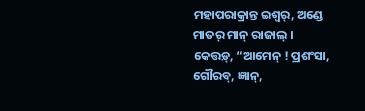ମହାପରାକ୍ରାନ୍ତ ଇଶ୍ୱର୍, ଅଣ୍ଡେ ମାତର୍ ମାନ୍ ରାଜାଲ୍ ।
କେତ୍ତଡ଼୍, “ଆମେନ୍ ! ପ୍ରଶଂସା, ଗୌରବ୍, ଜ୍ଞାନ୍,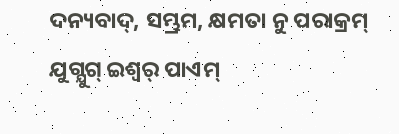ଦନ୍ୟବାଦ୍, ସମ୍ଭ୍ରମ, କ୍ଷମତା ନୁ ପରାକ୍ରମ୍ ଯୁଗ୍ଯୁଗ୍ ଇଶ୍ୱର୍ ପାଏମ୍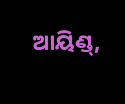ଆୟିଣ୍ଡ୍,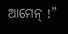ଆମେନ୍ !”